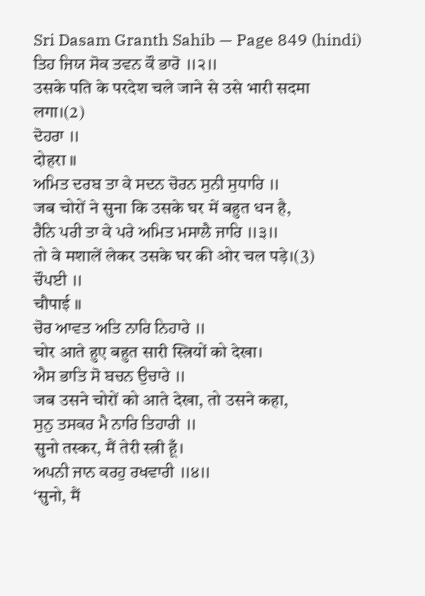Sri Dasam Granth Sahib — Page 849 (hindi)
ਤਿਹ ਜਿਯ ਸੋਕ ਤਵਨ ਕੌ ਭਾਰੋ ॥੨॥
उसके पति के परदेश चले जाने से उसे भारी सदमा लगा।(2)
ਦੋਹਰਾ ॥
दोहरा ॥
ਅਮਿਤ ਦਰਬ ਤਾ ਕੇ ਸਦਨ ਚੋਰਨ ਸੁਨੀ ਸੁਧਾਰਿ ॥
जब चोरों ने सुना कि उसके घर में बहुत धन है,
ਰੈਨਿ ਪਰੀ ਤਾ ਕੇ ਪਰੇ ਅਮਿਤ ਮਸਾਲੈ ਜਾਰਿ ॥੩॥
तो वे मशालें लेकर उसके घर की ओर चल पड़े।(3)
ਚੌਪਈ ॥
चौपाई ॥
ਚੋਰ ਆਵਤ ਅਤਿ ਨਾਰਿ ਨਿਹਾਰੇ ॥
चोर आते हुए बहुत सारी स्त्रियों को देखा।
ਐਸ ਭਾਤਿ ਸੋ ਬਚਨ ਉਚਾਰੇ ॥
जब उसने चोरों को आते देखा, तो उसने कहा,
ਸੁਨੁ ਤਸਕਰ ਮੈ ਨਾਰਿ ਤਿਹਾਰੀ ॥
सुनो तस्कर, मैं तेरी स्त्री हूँ।
ਅਪਨੀ ਜਾਨ ਕਰਹੁ ਰਖਵਾਰੀ ॥੪॥
‘सुनो, मैं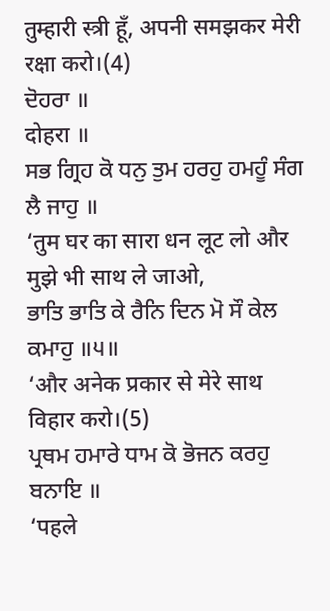तुम्हारी स्त्री हूँ, अपनी समझकर मेरी रक्षा करो।(4)
ਦੋਹਰਾ ॥
दोहरा ॥
ਸਭ ਗ੍ਰਿਹ ਕੋ ਧਨੁ ਤੁਮ ਹਰਹੁ ਹਮਹੂੰ ਸੰਗ ਲੈ ਜਾਹੁ ॥
‘तुम घर का सारा धन लूट लो और मुझे भी साथ ले जाओ,
ਭਾਤਿ ਭਾਤਿ ਕੇ ਰੈਨਿ ਦਿਨ ਮੋ ਸੌ ਕੇਲ ਕਮਾਹੁ ॥੫॥
‘और अनेक प्रकार से मेरे साथ विहार करो।(5)
ਪ੍ਰਥਮ ਹਮਾਰੇ ਧਾਮ ਕੋ ਭੋਜਨ ਕਰਹੁ ਬਨਾਇ ॥
‘पहले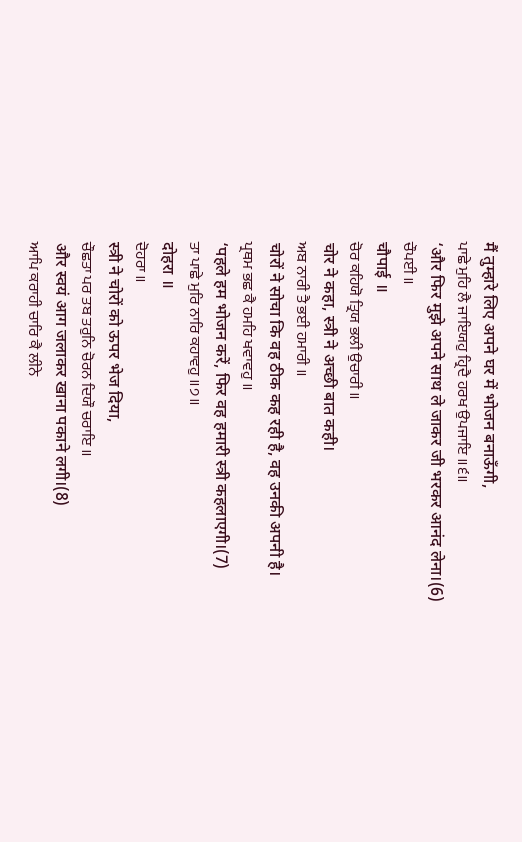मैं तुम्हारे लिए अपने घर में भोजन बनाऊँगी,
ਪਾਛੇ ਮੁਹਿ ਲੈ ਜਾਇਯਹੁ ਹ੍ਰਿਦੈ ਹਰਖ ਉਪਜਾਇ ॥੬॥
‘और फिर मुझे अपने साथ ले जाकर जी भरकर आनंद लेना।(6)
ਚੌਪਈ ॥
चौपाई ॥
ਚੋਰ ਕਹਿਯੋ ਤ੍ਰਿਯ ਭਲੀ ਉਚਾਰੀ ॥
चोर ने कहा, स्त्री ने अच्छी बात कही।
ਅਬ ਨਾਰੀ ਤੈ ਭਈ ਹਮਾਰੀ ॥
चोरों ने सोचा कि वह ठीक कह रही है, वह उनकी अपनी है।
ਪ੍ਰਥਮ ਭਛ ਕੈ ਹਮਹਿ ਖਵਾਵਹੁ ॥
‘पहले हम भोजन करें, फिर वह हमारी स्त्री कहलाएगी।(7)
ਤਾ ਪਾਛੇ ਮੁਰਿ ਨਾਰਿ ਕਹਾਵਹੁ ॥੭॥
दोहरा ॥
ਦੋਹਰਾ ॥
स्त्री ने चोरों को ऊपर भेज दिया,
ਚੌਛਤਾ ਪਰ ਤਬ ਤਰੁਨਿ ਚੋਰਨ ਦਿਯੌ ਚਰਾਇ ॥
और स्वयं आग जलाकर खाना पकाने लगी।(8)
ਆਪਿ ਕਰਾਹੀ ਚਾਰਿ ਕੈ ਲੀਨੇ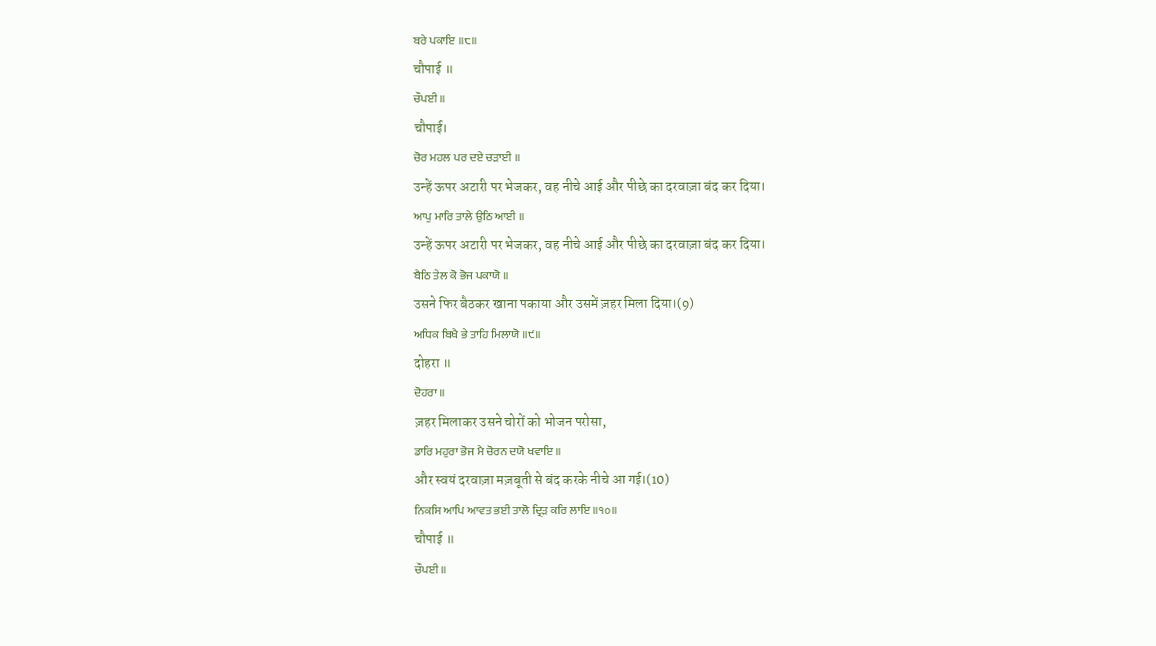ਬਰੇ ਪਕਾਇ ॥੮॥
चौपाई ॥
ਚੌਪਈ ॥
चौपाई।
ਚੋਰ ਮਹਲ ਪਰ ਦਏ ਚੜਾਈ ॥
उन्हें ऊपर अटारी पर भेजकर, वह नीचे आई और पीछे का दरवाज़ा बंद कर दिया।
ਆਪੁ ਮਾਰਿ ਤਾਲੇ ਉਠਿ ਆਈ ॥
उन्हें ऊपर अटारी पर भेजकर, वह नीचे आई और पीछे का दरवाज़ा बंद कर दिया।
ਬੈਠਿ ਤੇਲ ਕੋ ਭੋਜ ਪਕਾਯੋ ॥
उसने फिर बैठकर खाना पकाया और उसमें ज़हर मिला दिया।(9)
ਅਧਿਕ ਬਿਖੈ ਭੇ ਤਾਹਿ ਮਿਲਾਯੋ ॥੯॥
दोहरा ॥
ਦੋਹਰਾ ॥
ज़हर मिलाकर उसने चोरों को भोजन परोसा,
ਡਾਰਿ ਮਹੁਰਾ ਭੋਜ ਮੈ ਚੋਰਨ ਦਯੋ ਖਵਾਇ ॥
और स्वयं दरवाज़ा मज़बूती से बंद करके नीचे आ गई।(10)
ਨਿਕਸਿ ਆਪਿ ਆਵਤ ਭਈ ਤਾਲੋ ਦ੍ਰਿੜ ਕਰਿ ਲਾਇ ॥੧੦॥
चौपाई ॥
ਚੌਪਈ ॥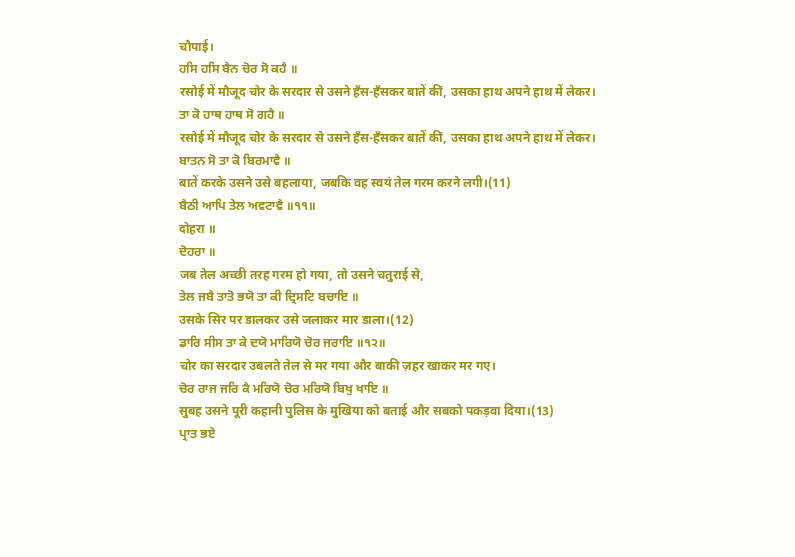चौपाई।
ਹਸਿ ਹਸਿ ਬੈਨ ਚੋਰ ਸੋ ਕਹੈ ॥
रसोई में मौजूद चोर के सरदार से उसने हँस-हँसकर बातें कीं, उसका हाथ अपने हाथ में लेकर।
ਤਾ ਕੋ ਹਾਥ ਹਾਥ ਸੋ ਗਹੈ ॥
रसोई में मौजूद चोर के सरदार से उसने हँस-हँसकर बातें कीं, उसका हाथ अपने हाथ में लेकर।
ਬਾਤਨ ਸੋ ਤਾ ਕੋ ਬਿਰਮਾਵੈ ॥
बातें करके उसने उसे बहलाया, जबकि वह स्वयं तेल गरम करने लगी।(11)
ਬੈਠੀ ਆਪਿ ਤੇਲ ਅਵਟਾਵੈ ॥੧੧॥
दोहरा ॥
ਦੋਹਰਾ ॥
जब तेल अच्छी तरह गरम हो गया, तो उसने चतुराई से,
ਤੇਲ ਜਬੈ ਤਾਤੋ ਭਯੋ ਤਾ ਕੀ ਦ੍ਰਿਸਟਿ ਬਚਾਇ ॥
उसके सिर पर डालकर उसे जलाकर मार डाला।(12)
ਡਾਰਿ ਸੀਸ ਤਾ ਕੇ ਦਯੋ ਮਾਰਿਯੋ ਚੋਰ ਜਰਾਇ ॥੧੨॥
चोर का सरदार उबलते तेल से मर गया और बाकी ज़हर खाकर मर गए।
ਚੋਰ ਰਾਜ ਜਰਿ ਕੈ ਮਰਿਯੋ ਚੋਰ ਮਰਿਯੋ ਬਿਖੁ ਖਾਇ ॥
सुबह उसने पूरी कहानी पुलिस के मुखिया को बताई और सबको पकड़वा दिया।(13)
ਪ੍ਰਾਤ ਭਏ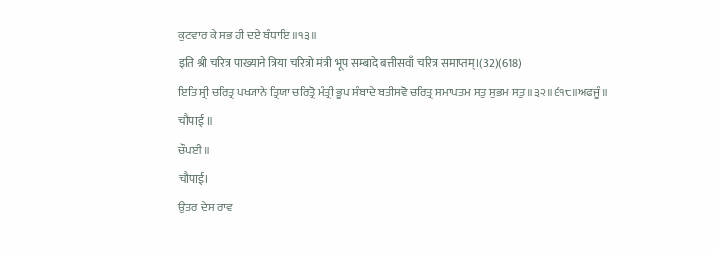ਕੁਟਵਾਰ ਕੇ ਸਭ ਹੀ ਦਏ ਬੰਧਾਇ ॥੧੩॥
इति श्री चरित्र पाख्याने त्रिया चरित्रो मंत्री भूप सम्बादे बत्तीसवाँ चरित्र समाप्तम्।(32)(618)
ਇਤਿ ਸ੍ਰੀ ਚਰਿਤ੍ਰ ਪਖ੍ਯਾਨੇ ਤ੍ਰਿਯਾ ਚਰਿਤ੍ਰੋ ਮੰਤ੍ਰੀ ਭੂਪ ਸੰਬਾਦੇ ਬਤੀਸਵੋ ਚਰਿਤ੍ਰ ਸਮਾਪਤਮ ਸਤੁ ਸੁਭਮ ਸਤੁ ॥੩੨॥੬੧੮॥ਅਫਜੂੰ॥
चौपाई ॥
ਚੌਪਈ ॥
चौपाई।
ਉਤਰ ਦੇਸ ਰਾਵ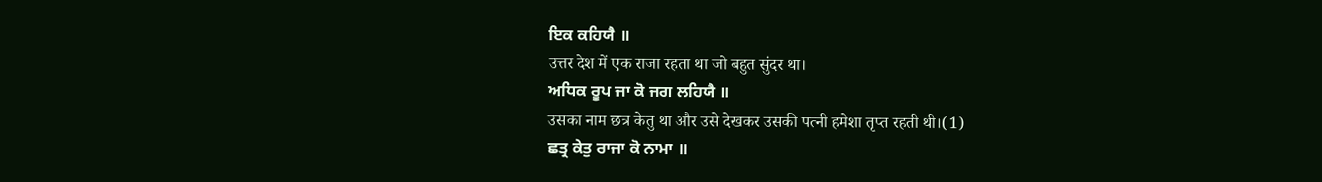ਇਕ ਕਹਿਯੈ ॥
उत्तर देश में एक राजा रहता था जो बहुत सुंदर था।
ਅਧਿਕ ਰੂਪ ਜਾ ਕੋ ਜਗ ਲਹਿਯੈ ॥
उसका नाम छत्र केतु था और उसे देखकर उसकी पत्नी हमेशा तृप्त रहती थी।(1)
ਛਤ੍ਰ ਕੇਤੁ ਰਾਜਾ ਕੋ ਨਾਮਾ ॥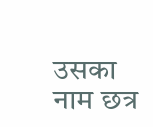उसका नाम छत्र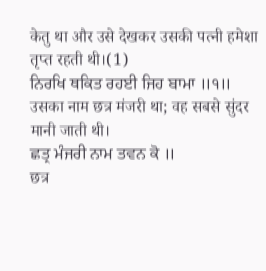केतु था और उसे देखकर उसकी पत्नी हमेशा तृप्त रहती थी।(1)
ਨਿਰਖਿ ਥਕਿਤ ਰਹਈ ਜਿਹ ਬਾਮਾ ॥੧॥
उसका नाम छत्र मंजरी था; वह सबसे सुंदर मानी जाती थी।
ਛਤ੍ਰ ਮੰਜਰੀ ਨਾਮ ਤਵਨ ਕੋ ॥
छत्र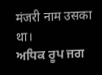मंजरी नाम उसका था।
ਅਧਿਕ ਰੂਪ ਜਗ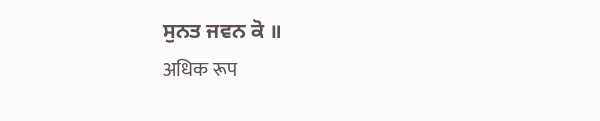ਸੁਨਤ ਜਵਨ ਕੋ ॥
अधिक रूप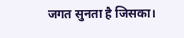जगत सुनता है जिसका।